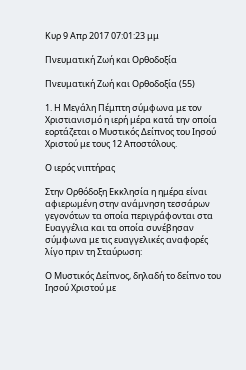Κυρ 9 Απρ 2017 07:01:23 μμ

Πνευματική Ζωή και Ορθοδοξία

Πνευματική Ζωή και Ορθοδοξία (55)

1. Η Μεγάλη Πέμπτη σύμφωνα με τον Χριστιανισμό η ιερή μέρα κατά την οποία εορτάζεται ο Μυστικός Δείπνος του Ιησού Χριστού με τους 12 Αποστόλους.

Ο ιερός νιπτήρας

Στην Ορθόδοξη Εκκλησία η ημέρα είναι αφιερωμένη στην ανάμνηση τεσσάρων γεγονότων τα οποία περιγράφονται στα Ευαγγέλια και τα οποία συνέβησαν σύμφωνα με τις ευαγγελικές αναφορές λίγο πριν τη Σταύρωση:

Ο Μυστικός Δείπνος, δηλαδή το δείπνο του Ιησού Χριστού με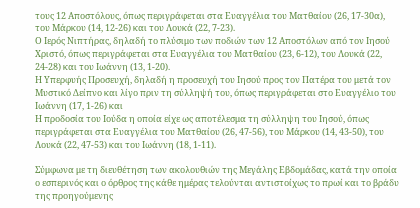τους 12 Αποστόλους, όπως περιγράφεται στα Ευαγγέλια του Ματθαίου (26, 17-30α), του Μάρκου (14, 12-26) και του Λουκά (22, 7-23).
Ο Ιερός Νιπτήρας, δηλαδή το πλύσιμο των ποδιών των 12 Αποστόλων από τον Ιησού Χριστό, όπως περιγράφεται στα Ευαγγέλια του Ματθαίου (23, 6-12), του Λουκά (22, 24-28) και του Ιωάννη (13, 1-20).
Η Υπερφυής Προσευχή, δηλαδή η προσευχή του Ιησού προς τον Πατέρα του μετά τον Μυστικό Δείπνο και λίγο πριν τη σύλληψή του, όπως περιγράφεται στο Ευαγγέλιο του Ιωάννη (17, 1-26) και
Η προδοσία του Ιούδα η οποία είχε ως αποτέλεσμα τη σύλληψη του Ιησού, όπως περιγράφεται στα Ευαγγέλια του Ματθαίου (26, 47-56), του Μάρκου (14, 43-50), του Λουκά (22, 47-53) και του Ιωάννη (18, 1-11).

Σύμφωνα με τη διευθέτηση των ακολουθιών της Μεγάλης Εβδομάδας, κατά την οποία ο εσπερινός και ο όρθρος της κάθε ημέρας τελούνται αντιστοίχως το πρωί και το βράδυ της προηγούμενης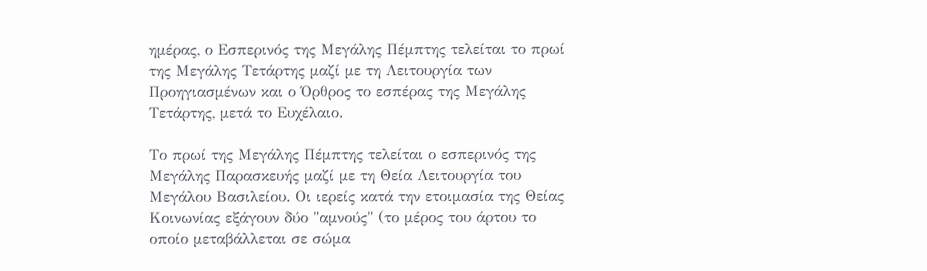ημέρας, ο Εσπερινός της Μεγάλης Πέμπτης τελείται το πρωί της Μεγάλης Τετάρτης μαζί με τη Λειτουργία των Προηγιασμένων και ο Όρθρος το εσπέρας της Μεγάλης Τετάρτης, μετά το Ευχέλαιο.

Το πρωί της Μεγάλης Πέμπτης τελείται ο εσπερινός της Μεγάλης Παρασκευής μαζί με τη Θεία Λειτουργία του Μεγάλου Βασιλείου. Οι ιερείς κατά την ετοιμασία της Θείας Κοινωνίας εξάγουν δύο "αμνούς" (το μέρος του άρτου το οποίο μεταβάλλεται σε σώμα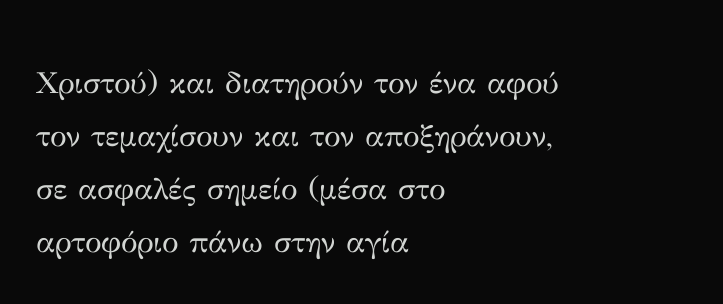Χριστού) και διατηρούν τον ένα αφού τον τεμαχίσουν και τον αποξηράνουν, σε ασφαλές σημείο (μέσα στο αρτοφόριο πάνω στην αγία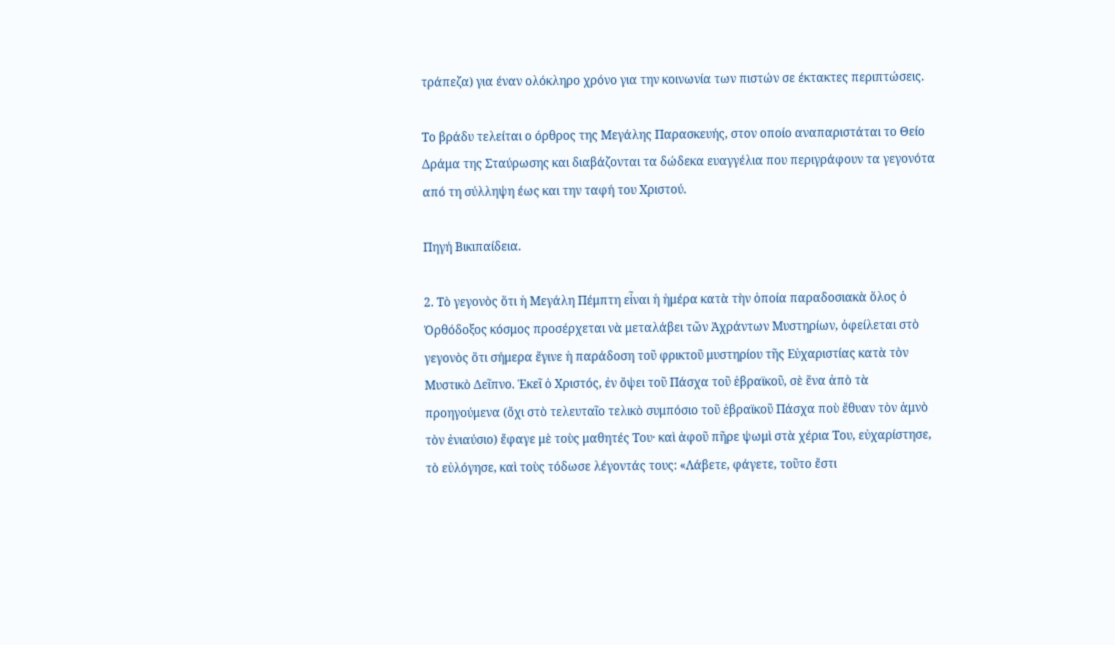τράπεζα) για έναν ολόκληρο χρόνο για την κοινωνία των πιστών σε έκτακτες περιπτώσεις.

Το βράδυ τελείται ο όρθρος της Μεγάλης Παρασκευής, στον οποίο αναπαριστάται το Θείο Δράμα της Σταύρωσης και διαβάζονται τα δώδεκα ευαγγέλια που περιγράφουν τα γεγονότα από τη σύλληψη έως και την ταφή του Χριστού.

Πηγή Βικιπαίδεια.

2. Τὸ γεγονὸς ὅτι ἡ Μεγάλη Πέμπτη εἶναι ἡ ἡμέρα κατὰ τὴν ὁποία παραδοσιακὰ ὅλος ὁ Ὀρθόδοξος κόσμος προσέρχεται νὰ μεταλάβει τῶν Ἀχράντων Μυστηρίων, ὀφείλεται στὸ γεγονὸς ὅτι σήμερα ἔγινε ἡ παράδοση τοῦ φρικτοῦ μυστηρίου τῆς Εὐχαριστίας κατὰ τὸν Μυστικὸ Δεῖπνο. Ἐκεῖ ὁ Χριστός, ἐν ὄψει τοῦ Πάσχα τοῦ ἑβραϊκοῦ, σὲ ἕνα ἀπὸ τὰ προηγούμενα (ὄχι στὸ τελευταῖο τελικὸ συμπόσιο τοῦ ἑβραϊκοῦ Πάσχα ποὺ ἔθυαν τὸν ἀμνὸ τὸν ἐνιαύσιο) ἔφαγε μὲ τοὺς μαθητές Του· καὶ ἀφοῦ πῆρε ψωμὶ στὰ χέρια Του, εὐχαρίστησε, τὸ εὐλόγησε, καὶ τοὺς τόδωσε λέγοντάς τους: «Λάβετε, φάγετε, τοῦτο ἔστι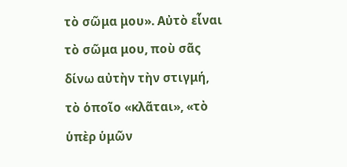τὸ σῶμα μου». Αὐτὸ εἶναι τὸ σῶμα μου, ποὺ σᾶς δίνω αὐτὴν τὴν στιγμή, τὸ ὁποῖο «κλᾶται», «τὸ ὑπὲρ ὑμῶν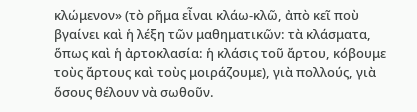κλώμενον» (τὸ ρῆμα εἶναι κλάω-κλῶ, ἀπὸ κεῖ ποὺ βγαίνει καὶ ἡ λέξη τῶν μαθηματικῶν: τὰ κλάσματα, ὅπως καὶ ἡ ἀρτοκλασία: ἡ κλάσις τοῦ ἄρτου, κόβουμε τοὺς ἄρτους καὶ τοὺς μοιράζουμε), γιὰ πολλούς, γιὰ ὅσους θέλουν νὰ σωθοῦν.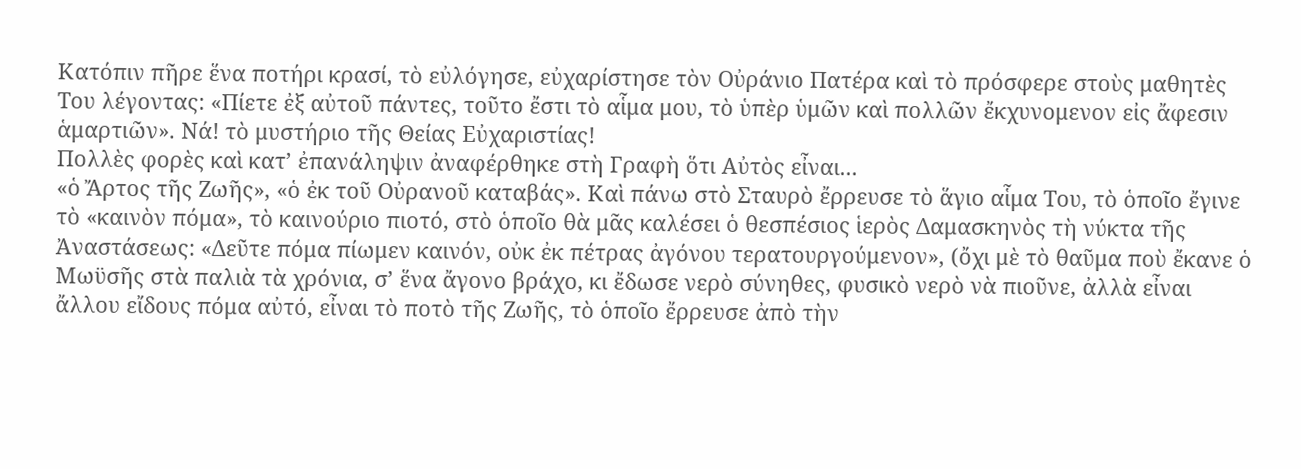Κατόπιν πῆρε ἕνα ποτήρι κρασί, τὸ εὐλόγησε, εὐχαρίστησε τὸν Οὐράνιο Πατέρα καὶ τὸ πρόσφερε στοὺς μαθητὲς Του λέγοντας: «Πίετε ἐξ αὐτοῦ πάντες, τοῦτο ἔστι τὸ αἷμα μου, τὸ ὑπὲρ ὑμῶν καὶ πολλῶν ἔκχυνομενον εἰς ἄφεσιν ἁμαρτιῶν». Νά! τὸ μυστήριο τῆς Θείας Εὐχαριστίας!
Πολλὲς φορὲς καὶ κατ’ ἐπανάληψιν ἀναφέρθηκε στὴ Γραφὴ ὅτι Αὐτὸς εἶναι...
«ὁ Ἄρτος τῆς Ζωῆς», «ὁ ἐκ τοῦ Οὐρανοῦ καταβάς». Καὶ πάνω στὸ Σταυρὸ ἔρρευσε τὸ ἅγιο αἷμα Του, τὸ ὁποῖο ἔγινε τὸ «καινὸν πόμα», τὸ καινούριο πιοτό, στὸ ὁποῖο θὰ μᾶς καλέσει ὁ θεσπέσιος ἱερὸς Δαμασκηνὸς τὴ νύκτα τῆς Ἀναστάσεως: «Δεῦτε πόμα πίωμεν καινόν, οὐκ ἐκ πέτρας ἀγόνου τερατουργούμενον», (ὄχι μὲ τὸ θαῦμα ποὺ ἔκανε ὁ Μωϋσῆς στὰ παλιὰ τὰ χρόνια, σ’ ἕνα ἄγονο βράχο, κι ἔδωσε νερὸ σύνηθες, φυσικὸ νερὸ νὰ πιοῦνε, ἀλλὰ εἶναι ἄλλου εἴδους πόμα αὐτό, εἶναι τὸ ποτὸ τῆς Ζωῆς, τὸ ὁποῖο ἔρρευσε ἀπὸ τὴν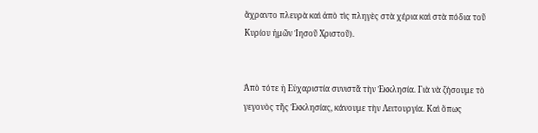ἄχραντο πλευρὰ καὶ ἀπὸ τὶς πληγὲς στὰ χέρια καὶ στὰ πόδια τοῦ Κυρίου ἠμῶν Ἰησοῦ Χριστοῦ).


Ἀπὸ τότε ἡ Εὐχαριστία συνιστᾶ τὴν Ἐκκλησία. Γιὰ νὰ ζήσουμε τὸ γεγονὸς τῆς Ἐκκλησίας, κάνουμε τὴν Λειτουργία. Καὶ ὅπως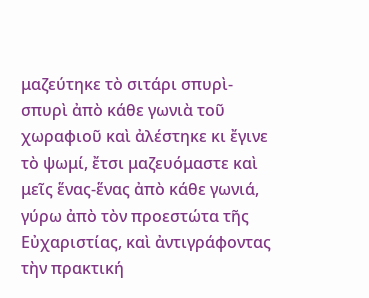μαζεύτηκε τὸ σιτάρι σπυρὶ-σπυρὶ ἀπὸ κάθε γωνιὰ τοῦ χωραφιοῦ καὶ ἀλέστηκε κι ἔγινε τὸ ψωμί, ἔτσι μαζευόμαστε καὶ μεῖς ἕνας-ἕνας ἀπὸ κάθε γωνιά, γύρω ἀπὸ τὸν προεστώτα τῆς Εὐχαριστίας, καὶ ἀντιγράφοντας τὴν πρακτική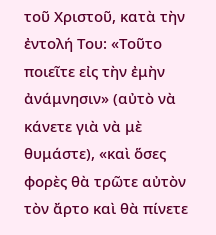τοῦ Χριστοῦ, κατὰ τὴν ἐντολή Του: «Τοῦτο ποιεῖτε εἰς τὴν ἐμὴν ἀνάμνησιν» (αὐτὸ νὰ κάνετε γιὰ νὰ μὲ θυμάστε), «καὶ ὅσες φορὲς θὰ τρῶτε αὐτὸν τὸν ἄρτο καὶ θὰ πίνετε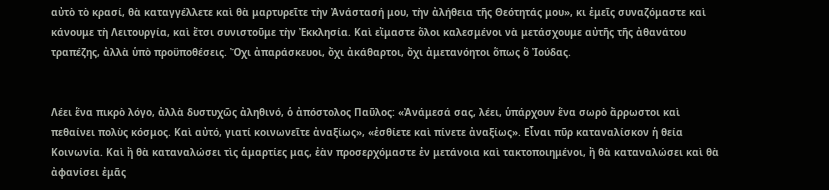αὐτὸ τὸ κρασί, θὰ καταγγέλλετε καὶ θὰ μαρτυρεῖτε τὴν Ἀνάστασή μου, τὴν ἀλήθεια τῆς Θεότητάς μου», κι ἐμεῖς συναζόμαστε καὶ κάνουμε τὴ Λειτουργία, καὶ ἔτσι συνιστοῦμε τὴν Ἐκκλησία. Καὶ εἴμαστε ὅλοι καλεσμένοι νὰ μετάσχουμε αὐτῆς τῆς ἀθανάτου τραπέζης, ἀλλὰ ὑπὸ προϋποθέσεις. Ὄχι ἀπαράσκευοι, ὄχι ἀκάθαρτοι, ὄχι ἀμετανόητοι ὅπως ὃ Ἰούδας.


Λέει ἕνα πικρὸ λόγο, ἀλλὰ δυστυχῶς ἀληθινό, ὁ ἀπόστολος Παῦλος: «Ἀνάμεσά σας, λέει, ὑπάρχουν ἕνα σωρὸ ἄρρωστοι καὶ πεθαίνει πολὺς κόσμος. Καὶ αὐτό, γιατί κοινωνεῖτε ἀναξίως», «ἐσθίετε καὶ πίνετε ἀναξίως». Εἶναι πῦρ καταναλίσκον ἡ θεία Κοινωνία. Καὶ ἢ θὰ καταναλώσει τὶς ἁμαρτίες μας, ἐὰν προσερχόμαστε ἐν μετάνοια καὶ τακτοποιημένοι, ἢ θὰ καταναλώσει καὶ θὰ ἀφανίσει ἐμᾶς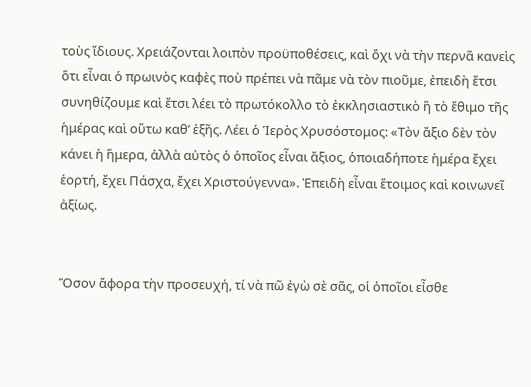τοὺς ἴδιους. Χρειάζονται λοιπὸν προϋποθέσεις, καὶ ὄχι νὰ τὴν περνᾶ κανεὶς ὅτι εἶναι ὁ πρωινὸς καφὲς ποὺ πρέπει νὰ πᾶμε νὰ τὸν πιοῦμε, ἐπειδὴ ἔτσι συνηθίζουμε καὶ ἔτσι λέει τὸ πρωτόκολλο τὸ ἐκκλησιαστικὸ ἢ τὸ ἔθιμο τῆς ἡμέρας καὶ οὕτω καθ’ ἑξῆς. Λέει ὁ Ἱερὸς Χρυσόστομος: «Τὸν ἄξιο δὲν τὸν κάνει ἡ ἥμερα, ἀλλὰ αὐτὸς ὁ ὁποῖος εἶναι ἄξιος, ὁποιαδήποτε ἡμέρα ἔχει ἑορτή, ἔχει Πάσχα, ἔχει Χριστούγεννα». Ἐπειδὴ εἶναι ἕτοιμος καὶ κοινωνεῖ ἀξίως.


Ὅσον ἄφορα τὴν προσευχή, τί νὰ πῶ ἐγὼ σὲ σᾶς, οἱ ὁποῖοι εἶσθε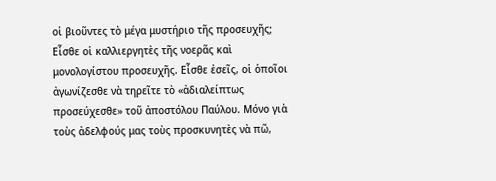οἱ βιοῦντες τὸ μέγα μυστήριο τῆς προσευχῆς; Εἶσθε οἱ καλλιεργητὲς τῆς νοερᾶς καὶ μονολογίστου προσευχῆς. Εἶσθε ἐσεῖς, οἱ ὁποῖοι ἀγωνίζεσθε νὰ τηρεῖτε τὸ «ἀδιαλείπτως προσεύχεσθε» τοῦ ἀποστόλου Παύλου. Μόνο γιὰ τοὺς ἀδελφούς μας τοὺς προσκυνητὲς νὰ πῶ,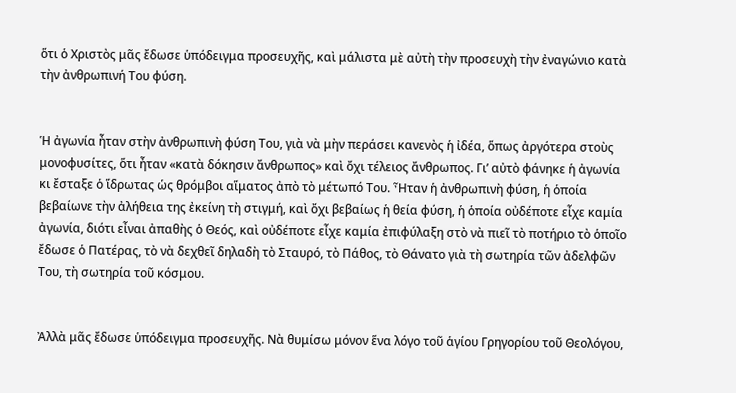ὅτι ὁ Χριστὸς μᾶς ἔδωσε ὑπόδειγμα προσευχῆς, καὶ μάλιστα μὲ αὐτὴ τὴν προσευχὴ τὴν ἐναγώνιο κατὰ τὴν ἀνθρωπινή Του φύση.


Ἡ ἀγωνία ἦταν στὴν ἀνθρωπινὴ φύση Του, γιὰ νὰ μὴν περάσει κανενὸς ἡ ἰδέα, ὅπως ἀργότερα στοὺς μονοφυσίτες, ὅτι ἦταν «κατὰ δόκησιν ἄνθρωπος» καὶ ὄχι τέλειος ἄνθρωπος. Γι’ αὐτὸ φάνηκε ἡ ἀγωνία κι ἔσταξε ὁ ἵδρωτας ὡς θρόμβοι αἵματος ἀπὸ τὸ μέτωπό Του. Ἦταν ἡ ἀνθρωπινὴ φύση, ἡ ὁποία βεβαίωνε τὴν ἀλήθεια της ἐκείνη τὴ στιγμή, καὶ ὄχι βεβαίως ἡ θεία φύση, ἡ ὁποία οὐδέποτε εἶχε καμία ἀγωνία, διότι εἶναι ἀπαθὴς ὁ Θεός, καὶ οὐδέποτε εἶχε καμία ἐπιφύλαξη στὸ νὰ πιεῖ τὸ ποτήριο τὸ ὁποῖο ἔδωσε ὁ Πατέρας, τὸ νὰ δεχθεῖ δηλαδὴ τὸ Σταυρό, τὸ Πάθος, τὸ Θάνατο γιὰ τὴ σωτηρία τῶν ἀδελφῶν Του, τὴ σωτηρία τοῦ κόσμου.


Ἀλλὰ μᾶς ἔδωσε ὑπόδειγμα προσευχῆς. Νὰ θυμίσω μόνον ἕνα λόγο τοῦ ἁγίου Γρηγορίου τοῦ Θεολόγου,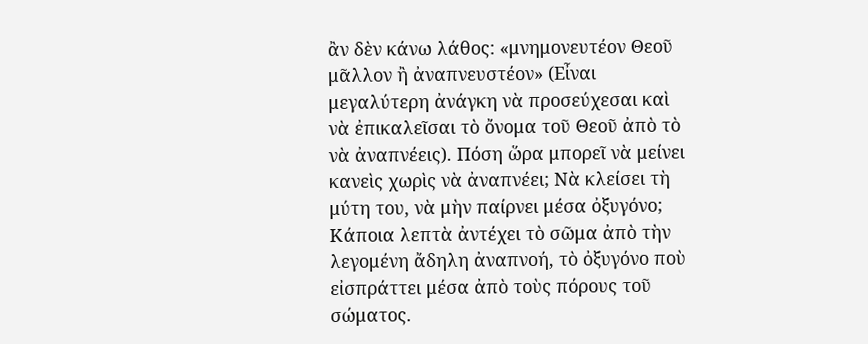ἂν δὲν κάνω λάθος: «μνημονευτέον Θεοῦ μᾶλλον ἢ ἀναπνευστέον» (Εἶναι μεγαλύτερη ἀνάγκη νὰ προσεύχεσαι καὶ νὰ ἐπικαλεῖσαι τὸ ὄνομα τοῦ Θεοῦ ἀπὸ τὸ νὰ ἀναπνέεις). Πόση ὥρα μπορεῖ νὰ μείνει κανεὶς χωρὶς νὰ ἀναπνέει; Νὰ κλείσει τὴ μύτη του, νὰ μὴν παίρνει μέσα ὀξυγόνο; Κάποια λεπτὰ ἀντέχει τὸ σῶμα ἀπὸ τὴν λεγομένη ἄδηλη ἀναπνοή, τὸ ὀξυγόνο ποὺ εἰσπράττει μέσα ἀπὸ τοὺς πόρους τοῦ σώματος.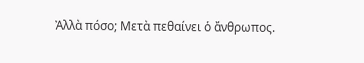Ἀλλὰ πόσο; Μετὰ πεθαίνει ὁ ἄνθρωπος.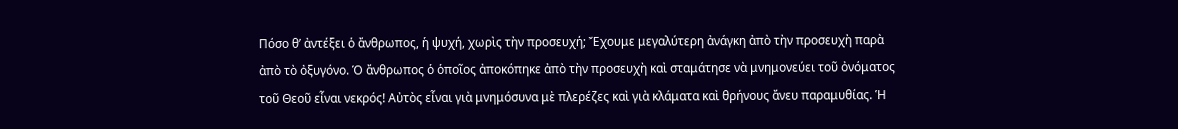Πόσο θ’ ἀντέξει ὁ ἄνθρωπος, ἡ ψυχή, χωρὶς τὴν προσευχή; Ἔχουμε μεγαλύτερη ἀνάγκη ἀπὸ τὴν προσευχὴ παρὰ ἀπὸ τὸ ὀξυγόνο. Ὁ ἄνθρωπος ὁ ὁποῖος ἀποκόπηκε ἀπὸ τὴν προσευχὴ καὶ σταμάτησε νὰ μνημονεύει τοῦ ὀνόματος τοῦ Θεοῦ εἶναι νεκρός! Αὐτὸς εἶναι γιὰ μνημόσυνα μὲ πλερέζες καὶ γιὰ κλάματα καὶ θρήνους ἄνευ παραμυθίας. Ἡ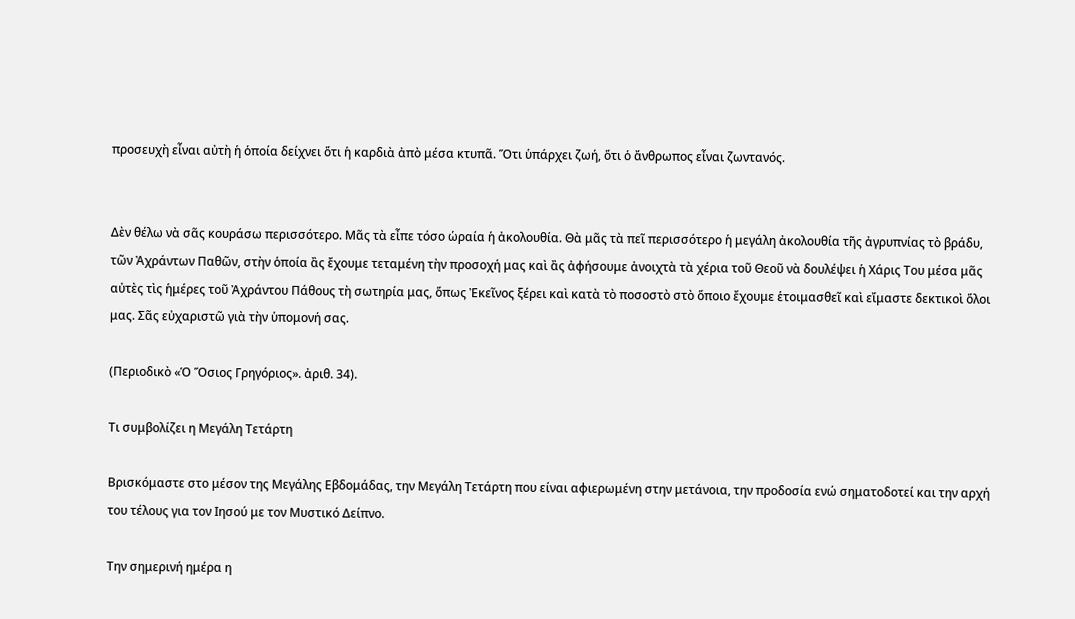προσευχὴ εἶναι αὐτὴ ἡ ὁποία δείχνει ὅτι ἡ καρδιὰ ἀπὸ μέσα κτυπᾶ. Ὅτι ὑπάρχει ζωή, ὅτι ὁ ἄνθρωπος εἶναι ζωντανός.


Δὲν θέλω νὰ σᾶς κουράσω περισσότερο. Μᾶς τὰ εἶπε τόσο ὡραία ἡ ἀκολουθία. Θὰ μᾶς τὰ πεῖ περισσότερο ἡ μεγάλη ἀκολουθία τῆς ἀγρυπνίας τὸ βράδυ, τῶν Ἀχράντων Παθῶν, στὴν ὁποία ἂς ἔχουμε τεταμένη τὴν προσοχή μας καὶ ἂς ἀφήσουμε ἀνοιχτὰ τὰ χέρια τοῦ Θεοῦ νὰ δουλέψει ἡ Χάρις Του μέσα μᾶς αὐτὲς τὶς ἡμέρες τοῦ Ἀχράντου Πάθους τὴ σωτηρία μας, ὅπως Ἐκεῖνος ξέρει καὶ κατὰ τὸ ποσοστὸ στὸ ὅποιο ἔχουμε ἑτοιμασθεῖ καὶ εἴμαστε δεκτικοὶ ὅλοι μας. Σᾶς εὐχαριστῶ γιὰ τὴν ὑπομονή σας.

(Περιοδικὸ «Ὁ Ὅσιος Γρηγόριος». ἀριθ. 34).

Τι συμβολίζει η Μεγάλη Τετάρτη

Βρισκόμαστε στο μέσον της Μεγάλης Εβδομάδας, την Μεγάλη Τετάρτη που είναι αφιερωμένη στην μετάνοια, την προδοσία ενώ σηματοδοτεί και την αρχή του τέλους για τον Ιησού με τον Μυστικό Δείπνο.

Την σημερινή ημέρα η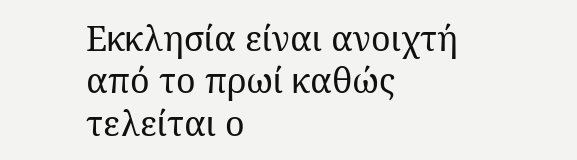Εκκλησία είναι ανοιχτή από το πρωί καθώς τελείται ο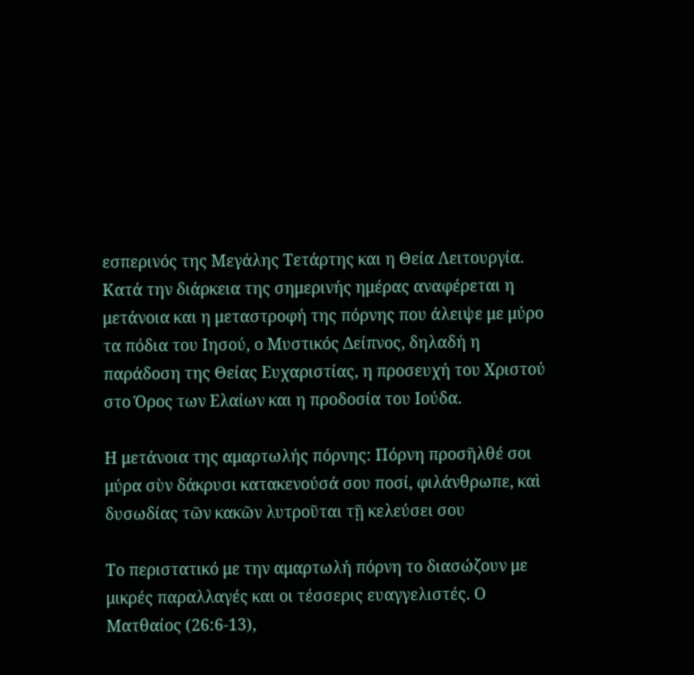εσπερινός της Μεγάλης Τετάρτης και η Θεία Λειτουργία. Κατά την διάρκεια της σημερινής ημέρας αναφέρεται η μετάνοια και η μεταστροφή της πόρνης που άλειψε με μύρο τα πόδια του Ιησού, ο Μυστικός Δείπνος, δηλαδή η παράδοση της Θείας Ευχαριστίας, η προσευχή του Χριστού στο Όρος των Ελαίων και η προδοσία του Ιούδα.

Η μετάνοια της αμαρτωλής πόρνης: Πόρνη προσῆλθέ σοι μύρα σὺν δάκρυσι κατακενούσά σου ποσί, φιλάνθρωπε, καὶ δυσωδίας τῶν κακῶν λυτροῦται τῇ κελεύσει σου

Το περιστατικό με την αμαρτωλή πόρνη το διασώζουν με μικρές παραλλαγές και οι τέσσερις ευαγγελιστές. Ο Ματθαίος (26:6-13),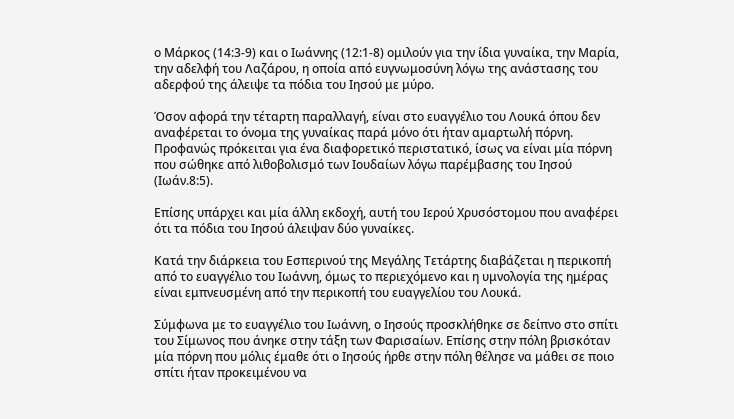ο Μάρκος (14:3-9) και ο Ιωάννης (12:1-8) ομιλούν για την ίδια γυναίκα, την Μαρία, την αδελφή του Λαζάρου, η οποία από ευγνωμοσύνη λόγω της ανάστασης του αδερφού της άλειψε τα πόδια του Ιησού με μύρο.

Όσον αφορά την τέταρτη παραλλαγή, είναι στο ευαγγέλιο του Λουκά όπου δεν αναφέρεται το όνομα της γυναίκας παρά μόνο ότι ήταν αμαρτωλή πόρνη. Προφανώς πρόκειται για ένα διαφορετικό περιστατικό, ίσως να είναι μία πόρνη που σώθηκε από λιθοβολισμό των Ιουδαίων λόγω παρέμβασης του Ιησού (Ιωάν.8:5).

Επίσης υπάρχει και μία άλλη εκδοχή, αυτή του Ιερού Χρυσόστομου που αναφέρει ότι τα πόδια του Ιησού άλειψαν δύο γυναίκες.

Κατά την διάρκεια του Εσπερινού της Μεγάλης Τετάρτης διαβάζεται η περικοπή από το ευαγγέλιο του Ιωάννη, όμως το περιεχόμενο και η υμνολογία της ημέρας είναι εμπνευσμένη από την περικοπή του ευαγγελίου του Λουκά.

Σύμφωνα με το ευαγγέλιο του Ιωάννη, ο Ιησούς προσκλήθηκε σε δείπνο στο σπίτι του Σίμωνος που άνηκε στην τάξη των Φαρισαίων. Επίσης στην πόλη βρισκόταν μία πόρνη που μόλις έμαθε ότι ο Ιησούς ήρθε στην πόλη θέλησε να μάθει σε ποιο σπίτι ήταν προκειμένου να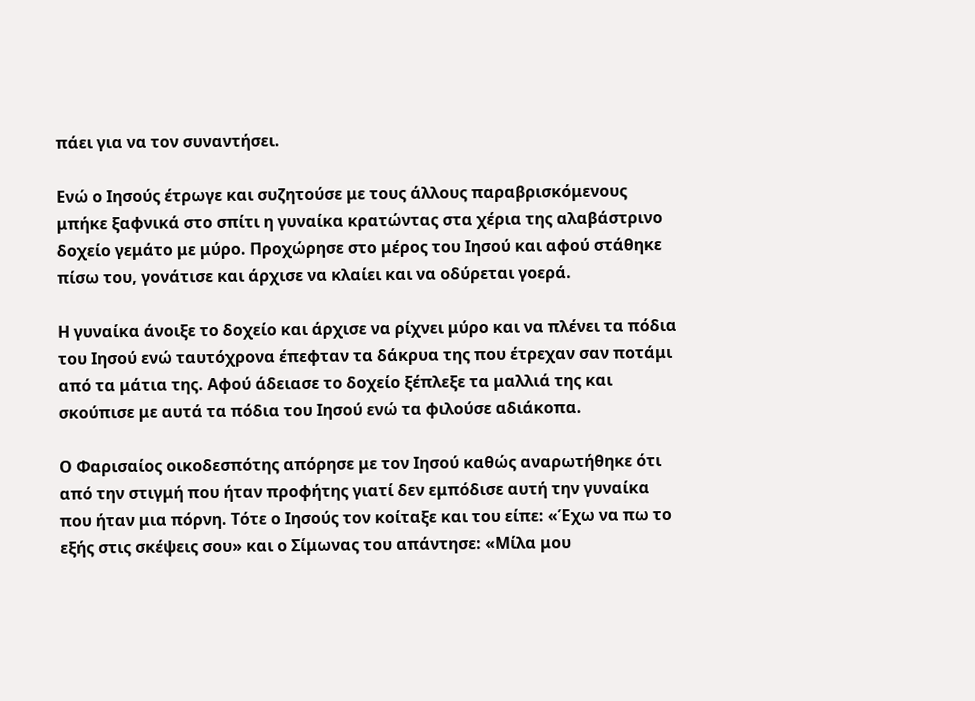πάει για να τον συναντήσει.

Ενώ ο Ιησούς έτρωγε και συζητούσε με τους άλλους παραβρισκόμενους μπήκε ξαφνικά στο σπίτι η γυναίκα κρατώντας στα χέρια της αλαβάστρινο δοχείο γεμάτο με μύρο. Προχώρησε στο μέρος του Ιησού και αφού στάθηκε πίσω του, γονάτισε και άρχισε να κλαίει και να οδύρεται γοερά.

Η γυναίκα άνοιξε το δοχείο και άρχισε να ρίχνει μύρο και να πλένει τα πόδια του Ιησού ενώ ταυτόχρονα έπεφταν τα δάκρυα της που έτρεχαν σαν ποτάμι από τα μάτια της. Αφού άδειασε το δοχείο ξέπλεξε τα μαλλιά της και σκούπισε με αυτά τα πόδια του Ιησού ενώ τα φιλούσε αδιάκοπα.

Ο Φαρισαίος οικοδεσπότης απόρησε με τον Ιησού καθώς αναρωτήθηκε ότι από την στιγμή που ήταν προφήτης γιατί δεν εμπόδισε αυτή την γυναίκα που ήταν μια πόρνη. Τότε ο Ιησούς τον κοίταξε και του είπε: «Έχω να πω το εξής στις σκέψεις σου» και ο Σίμωνας του απάντησε: «Μίλα μου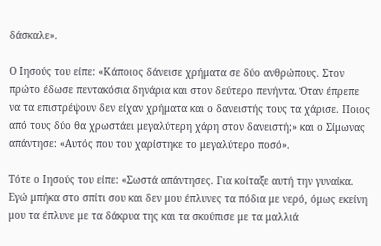δάσκαλε».

Ο Ιησούς του είπε: «Κάποιος δάνεισε χρήματα σε δύο ανθρώπους. Στον πρώτο έδωσε πεντακόσια δηνάρια και στον δεύτερο πενήντα. Όταν έπρεπε να τα επιστρέψουν δεν είχαν χρήματα και ο δανειστής τους τα χάρισε. Ποιος από τους δύο θα χρωστάει μεγαλύτερη χάρη στον δανειστή;» και ο Σίμωνας απάντησε: «Αυτός που του χαρίστηκε το μεγαλύτερο ποσό».

Τότε ο Ιησούς του είπε: «Σωστά απάντησες. Για κοίταξε αυτή την γυναίκα. Εγώ μπήκα στο σπίτι σου και δεν μου έπλυνες τα πόδια με νερό, όμως εκείνη μου τα έπλυνε με τα δάκρυα της και τα σκούπισε με τα μαλλιά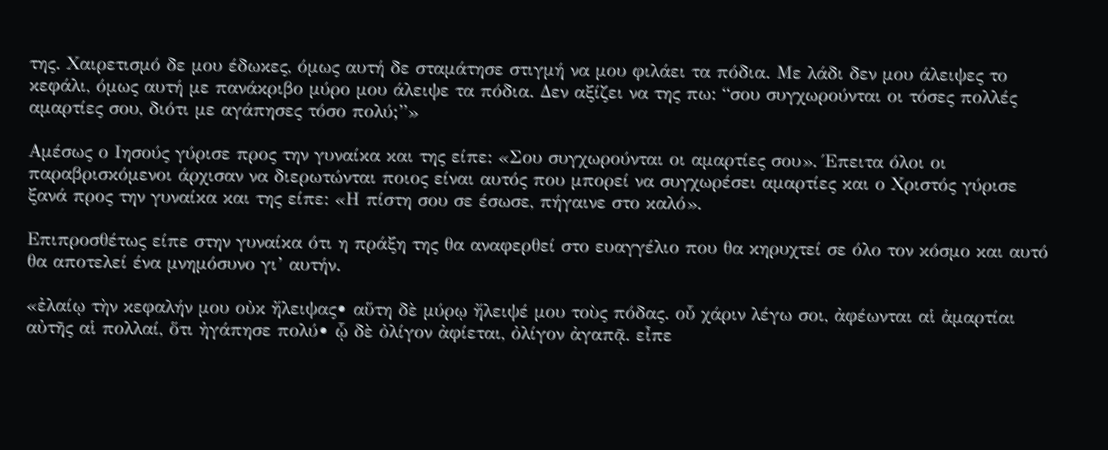της. Χαιρετισμό δε μου έδωκες, όμως αυτή δε σταμάτησε στιγμή να μου φιλάει τα πόδια. Με λάδι δεν μου άλειψες το κεφάλι, όμως αυτή με πανάκριβο μύρο μου άλειψε τα πόδια. Δεν αξίζει να της πω: “σου συγχωρούνται οι τόσες πολλές αμαρτίες σου, διότι με αγάπησες τόσο πολύ;”»

Αμέσως ο Ιησούς γύρισε προς την γυναίκα και της είπε: «Σου συγχωρούνται οι αμαρτίες σου». Έπειτα όλοι οι παραβρισκόμενοι άρχισαν να διερωτώνται ποιος είναι αυτός που μπορεί να συγχωρέσει αμαρτίες και ο Χριστός γύρισε ξανά προς την γυναίκα και της είπε: «Η πίστη σου σε έσωσε, πήγαινε στο καλό».

Επιπροσθέτως είπε στην γυναίκα ότι η πράξη της θα αναφερθεί στο ευαγγέλιο που θα κηρυχτεί σε όλο τον κόσμο και αυτό θα αποτελεί ένα μνημόσυνο γι’ αυτήν.

«ἐλαίῳ τὴν κεφαλήν μου οὐκ ἤλειψας• αὕτη δὲ μύρῳ ἤλειψέ μου τοὺς πόδας. οὗ χάριν λέγω σοι, ἀφέωνται αἱ ἁμαρτίαι αὐτῆς αἱ πολλαί, ὅτι ἠγάπησε πολύ• ᾧ δὲ ὀλίγον ἀφίεται, ὀλίγον ἀγαπᾷ. εἶπε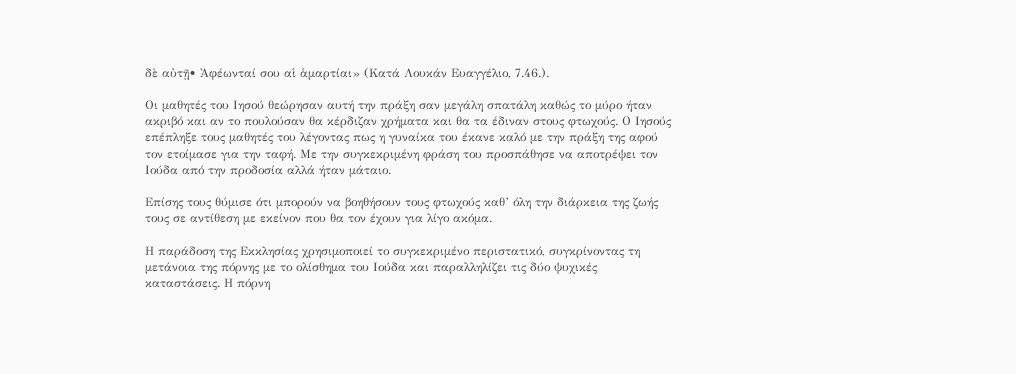δὲ αὐτῇ• Ἀφέωνταί σου αἱ ἁμαρτίαι» (Κατά Λουκάν Ευαγγέλιο, 7.46.).

Οι μαθητές του Ιησού θεώρησαν αυτή την πράξη σαν μεγάλη σπατάλη καθώς το μύρο ήταν ακριβό και αν το πουλούσαν θα κέρδιζαν χρήματα και θα τα έδιναν στους φτωχούς. Ο Ιησούς επέπληξε τους μαθητές του λέγοντας πως η γυναίκα του έκανε καλό με την πράξη της αφού τον ετοίμασε για την ταφή. Με την συγκεκριμένη φράση του προσπάθησε να αποτρέψει τον Ιούδα από την προδοσία αλλά ήταν μάταιο.

Επίσης τους θύμισε ότι μπορούν να βοηθήσουν τους φτωχούς καθ’ όλη την διάρκεια της ζωής τους σε αντίθεση με εκείνον που θα τον έχουν για λίγο ακόμα.

Η παράδοση της Εκκλησίας χρησιμοποιεί το συγκεκριμένο περιστατικό, συγκρίνοντας τη μετάνοια της πόρνης με το ολίσθημα του Ιούδα και παραλληλίζει τις δύο ψυχικές καταστάσεις. Η πόρνη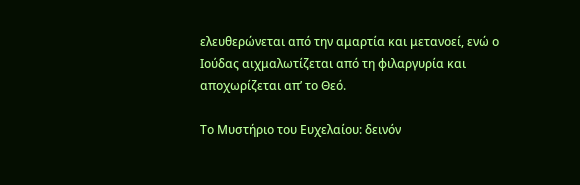ελευθερώνεται από την αμαρτία και μετανοεί, ενώ ο Ιούδας αιχμαλωτίζεται από τη φιλαργυρία και αποχωρίζεται απ’ το Θεό.

Το Μυστήριο του Ευχελαίου: δεινόν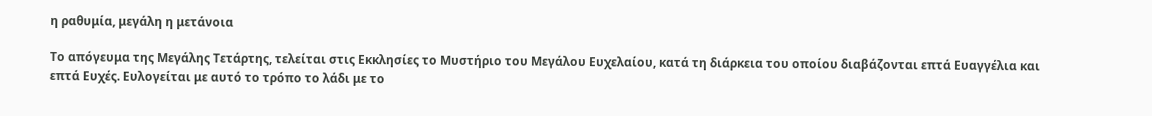η ραθυμία, μεγάλη η μετάνοια

Το απόγευμα της Μεγάλης Τετάρτης, τελείται στις Εκκλησίες το Μυστήριο του Μεγάλου Ευχελαίου, κατά τη διάρκεια του οποίου διαβάζονται επτά Ευαγγέλια και επτά Ευχές. Ευλογείται με αυτό το τρόπο το λάδι με το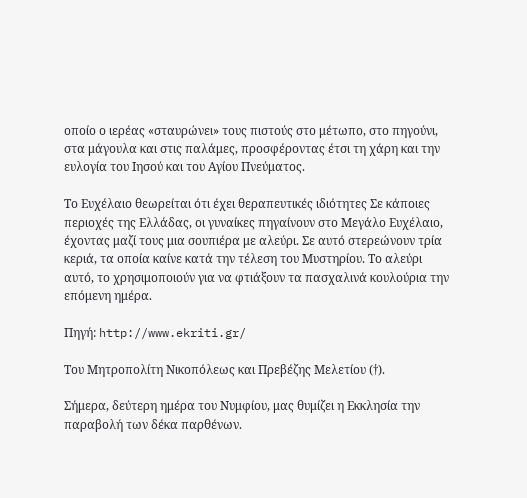οποίο ο ιερέας «σταυρώνει» τους πιστούς στο μέτωπο, στο πηγούνι, στα μάγουλα και στις παλάμες, προσφέροντας έτσι τη χάρη και την ευλογία του Ιησού και του Αγίου Πνεύματος.

Το Ευχέλαιο θεωρείται ότι έχει θεραπευτικές ιδιότητες Σε κάποιες περιοχές της Ελλάδας, οι γυναίκες πηγαίνουν στο Μεγάλο Ευχέλαιο, έχοντας μαζί τους μια σουπιέρα με αλεύρι. Σε αυτό στερεώνουν τρία κεριά, τα οποία καίνε κατά την τέλεση του Μυστηρίου. Το αλεύρι αυτό, το χρησιμοποιούν για να φτιάξουν τα πασχαλινά κουλούρια την επόμενη ημέρα.

Πηγή: http://www.ekriti.gr/

Του Μητροπολίτη Νικοπόλεως και Πρεβέζης Μελετίου (†).

Σήμερα, δεύτερη ημέρα του Νυμφίου, μας θυμίζει η Εκκλησία την παραβολή των δέκα παρθένων.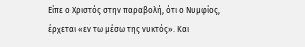Είπε ο Χριστός στην παραβολή, ότι ο Νυμφίος, έρχεται «εν τω μέσω της νυκτός». Και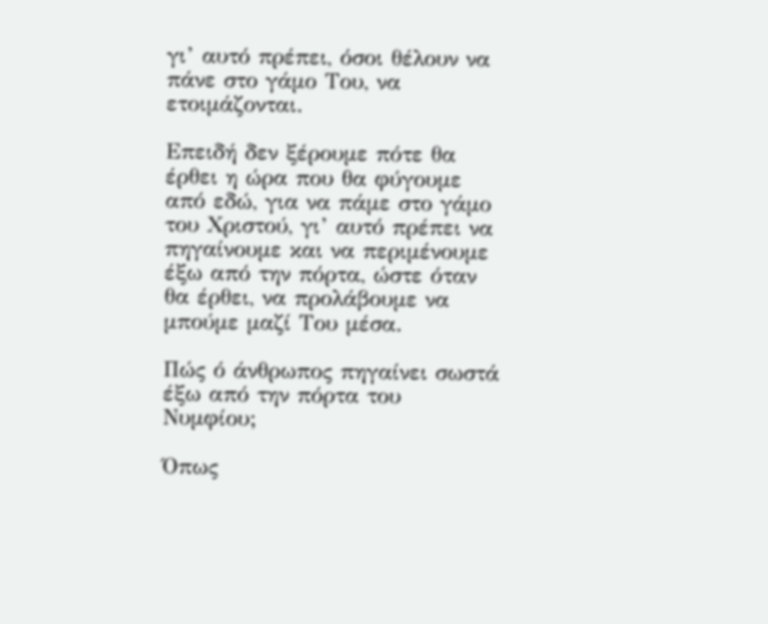γι’ αυτό πρέπει, όσοι θέλουν να πάνε στο γάμο Του, να ετοιμάζονται.

Επειδή δεν ξέρουμε πότε θα έρθει η ώρα που θα φύγουμε από εδώ, για να πάμε στο γάμο του Χριστού, γι’ αυτό πρέπει να πηγαίνουμε και να περιμένουμε έξω από την πόρτα, ώστε όταν θα έρθει, να προλάβουμε να μπούμε μαζί Του μέσα.

Πώς ό άνθρωπος πηγαίνει σωστά έξω από την πόρτα του Νυμφίου;

Όπως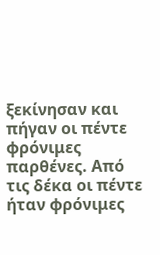ξεκίνησαν και πήγαν οι πέντε φρόνιμες παρθένες. Από τις δέκα οι πέντε ήταν φρόνιμες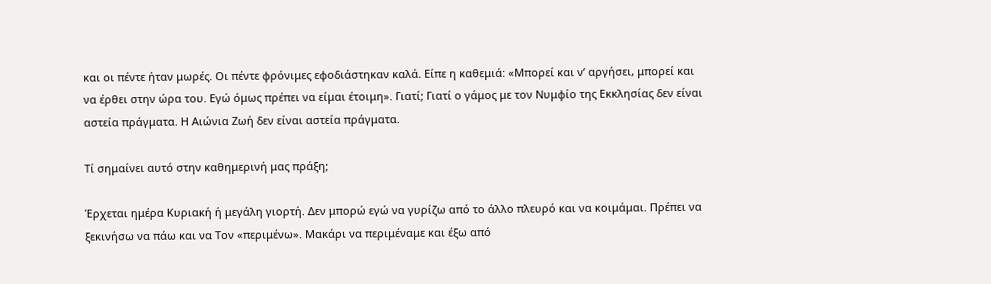και οι πέντε ήταν μωρές. Οι πέντε φρόνιμες εφοδιάστηκαν καλά. Είπε η καθεμιά: «Μπορεί και ν’ αργήσει, μπορεί και να έρθει στην ώρα του. Εγώ όμως πρέπει να είμαι έτοιμη». Γιατί; Γιατί ο γάμος με τον Νυμφίο της Εκκλησίας δεν είναι αστεία πράγματα. Η Αιώνια Ζωή δεν είναι αστεία πράγματα.

Τί σημαίνει αυτό στην καθημερινή μας πράξη;

Έρχεται ημέρα Κυριακή ή μεγάλη γιορτή. Δεν μπορώ εγώ να γυρίζω από το άλλο πλευρό και να κοιμάμαι. Πρέπει να ξεκινήσω να πάω και να Τον «περιμένω». Μακάρι να περιμέναμε και έξω από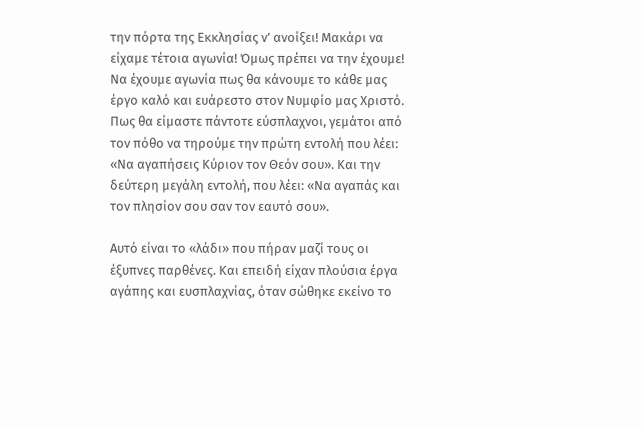την πόρτα της Εκκλησίας ν’ ανοίξει! Μακάρι να είχαμε τέτοια αγωνία! Όμως πρέπει να την έχουμε! Να έχουμε αγωνία πως θα κάνουμε το κάθε μας έργο καλό και ευάρεστο στον Νυμφίο μας Χριστό. Πως θα είμαστε πάντοτε εύσπλαχνοι, γεμάτοι από τον πόθο να τηρούμε την πρώτη εντολή που λέει: «Να αγαπήσεις Κύριον τον Θεόν σου». Και την δεύτερη μεγάλη εντολή, που λέει: «Να αγαπάς και τον πλησίον σου σαν τον εαυτό σου».

Αυτό είναι το «λάδι» που πήραν μαζί τους οι έξυπνες παρθένες. Και επειδή είχαν πλούσια έργα αγάπης και ευσπλαχνίας, όταν σώθηκε εκείνο το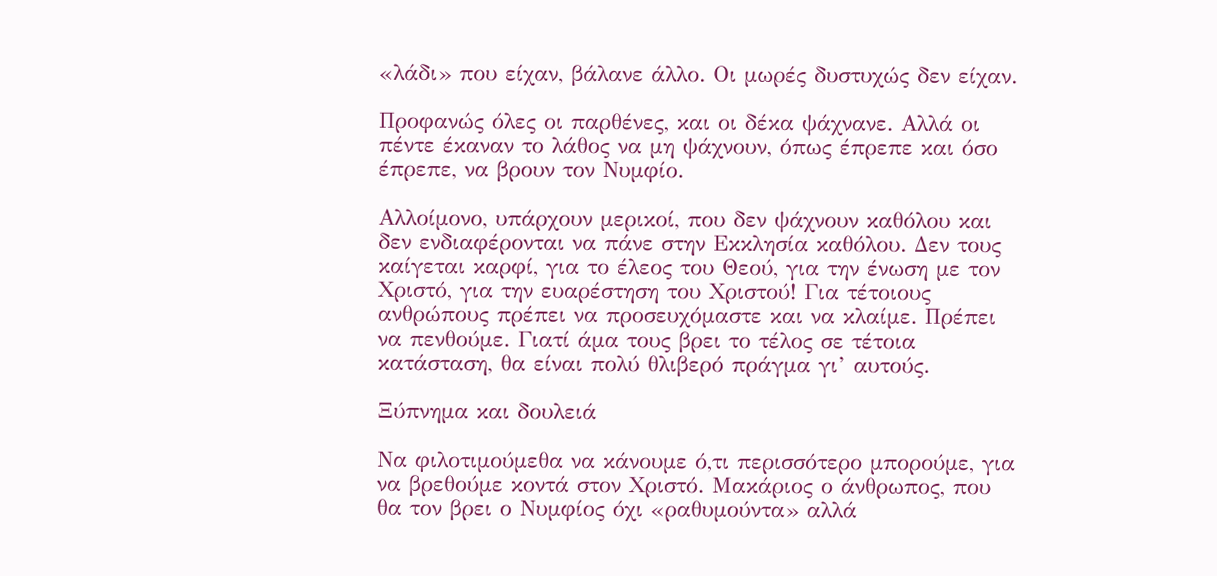«λάδι» που είχαν, βάλανε άλλο. Οι μωρές δυστυχώς δεν είχαν.

Προφανώς όλες οι παρθένες, και οι δέκα ψάχνανε. Αλλά οι πέντε έκαναν το λάθος να μη ψάχνουν, όπως έπρεπε και όσο έπρεπε, να βρουν τον Νυμφίο.

Αλλοίμονο, υπάρχουν μερικοί, που δεν ψάχνουν καθόλου και δεν ενδιαφέρονται να πάνε στην Εκκλησία καθόλου. Δεν τους καίγεται καρφί, για το έλεος του Θεού, για την ένωση με τον Χριστό, για την ευαρέστηση του Χριστού! Για τέτοιους ανθρώπους πρέπει να προσευχόμαστε και να κλαίμε. Πρέπει να πενθούμε. Γιατί άμα τους βρει το τέλος σε τέτοια κατάσταση, θα είναι πολύ θλιβερό πράγμα γι’ αυτούς.

Ξύπνημα και δουλειά

Να φιλοτιμούμεθα να κάνουμε ό,τι περισσότερο μπορούμε, για να βρεθούμε κοντά στον Χριστό. Μακάριος ο άνθρωπος, που θα τον βρει ο Νυμφίος όχι «ραθυμούντα» αλλά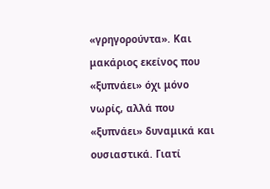«γρηγορούντα». Και μακάριος εκείνος που «ξυπνάει» όχι μόνο νωρίς, αλλά που «ξυπνάει» δυναμικά και ουσιαστικά. Γιατί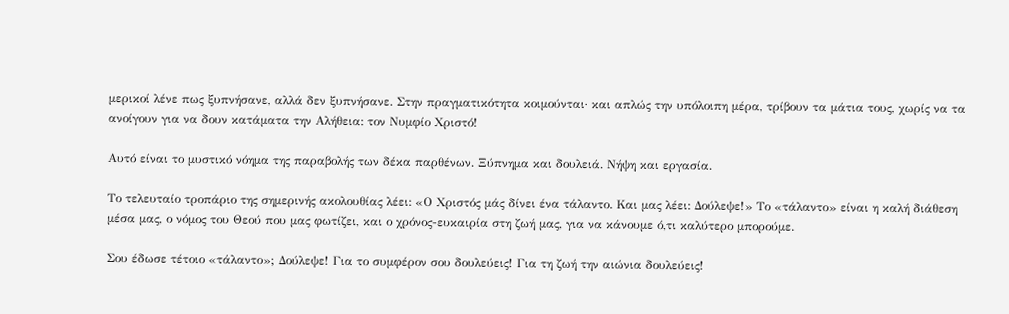μερικοί λένε πως ξυπνήσανε, αλλά δεν ξυπνήσανε. Στην πραγματικότητα κοιμούνται· και απλώς την υπόλοιπη μέρα, τρίβουν τα μάτια τους, χωρίς να τα ανοίγουν για να δουν κατάματα την Αλήθεια: τον Νυμφίο Χριστό!

Αυτό είναι το μυστικό νόημα της παραβολής των δέκα παρθένων. Ξύπνημα και δουλειά. Νήψη και εργασία.

Το τελευταίο τροπάριο της σημερινής ακολουθίας λέει: «Ο Χριστός μάς δίνει ένα τάλαντο. Και μας λέει: Δούλεψε!» Το «τάλαντο» είναι η καλή διάθεση μέσα μας, ο νόμος του Θεού που μας φωτίζει, και ο χρόνος-ευκαιρία στη ζωή μας, για να κάνουμε ό,τι καλύτερο μπορούμε.

Σου έδωσε τέτοιο «τάλαντο»; Δούλεψε! Για το συμφέρον σου δουλεύεις! Για τη ζωή την αιώνια δουλεύεις!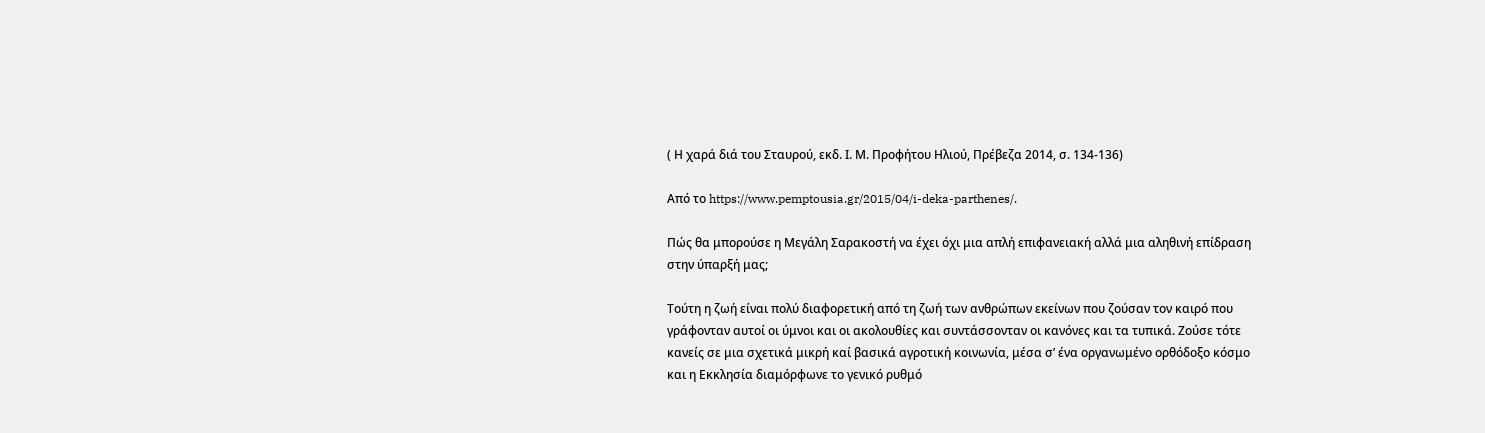( Η χαρά διά του Σταυρού, εκδ. Ι. Μ. Προφήτου Ηλιού, Πρέβεζα 2014, σ. 134-136)

Από το https://www.pemptousia.gr/2015/04/i-deka-parthenes/.

Πώς θα μπορούσε η Μεγάλη Σαρακοστή να έχει όχι μια απλή επιφανειακή αλλά μια αληθινή επίδραση στην ύπαρξή μας;

Τούτη η ζωή είναι πολύ διαφορετική από τη ζωή των ανθρώπων εκείνων που ζούσαν τον καιρό που γράφονταν αυτοί οι ύμνοι και οι ακολουθίες και συντάσσονταν οι κανόνες και τα τυπικά. Ζούσε τότε κανείς σε μια σχετικά μικρή καί βασικά αγροτική κοινωνία, μέσα σ’ ένα οργανωμένο ορθόδοξο κόσμο και η Εκκλησία διαμόρφωνε το γενικό ρυθμό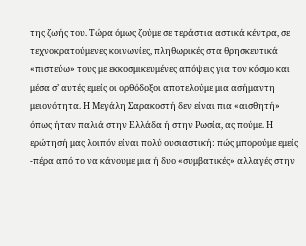της ζωής του. Τώρα όμως ζούμε σε τεράστια αστικά κέντρα, σε τεχνοκρατούμενες κοινωνίες, πληθωρικές στα θρησκευτικά «πιστεύω» τους με εκκοσμικευμένες απόψεις για τον κόσμο και μέσα σ’ αυτές εμείς οι ορθόδοξοι αποτελούμε μια ασήμαντη μειονότητα. Η Μεγάλη Σαρακοστή δεν είναι πια «αισθητή» όπως ήταν παλιά στην Ελλάδα ή στην Ρωσία, ας πούμε. Η ερώτησή μας λοιπόν είναι πολύ ουσιαστική: πώς μπορούμε εμείς -πέρα από το να κάνουμε μια ή δυο «συμβατικές» αλλαγές στην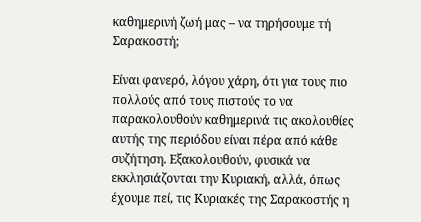καθημερινή ζωή μας – να τηρήσουμε τή Σαρακοστή;

Είναι φανερό, λόγου χάρη, ότι για τους πιο πολλούς από τους πιστούς το να παρακολουθούν καθημερινά τις ακολουθίες αυτής της περιόδου είναι πέρα από κάθε συζήτηση. Εξακολουθούν, φυσικά να εκκλησιάζονται την Κυριακή, αλλά, όπως έχουμε πεί, τις Κυριακές της Σαρακοστής η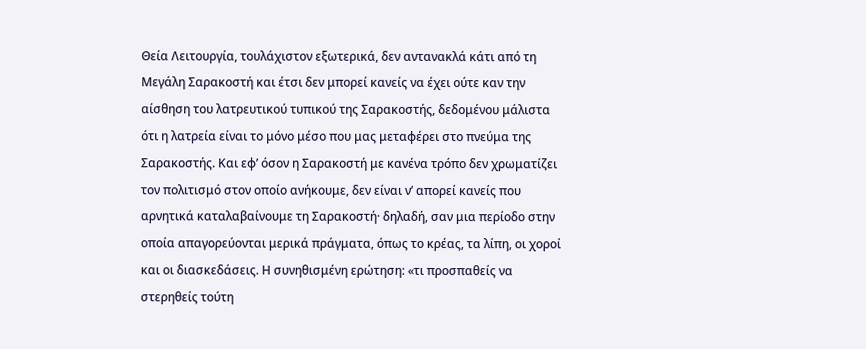Θεία Λειτουργία, τουλάχιστον εξωτερικά, δεν αντανακλά κάτι από τη Μεγάλη Σαρακοστή και έτσι δεν μπορεί κανείς να έχει ούτε καν την αίσθηση του λατρευτικού τυπικού της Σαρακοστής, δεδομένου μάλιστα ότι η λατρεία είναι το μόνο μέσο που μας μεταφέρει στο πνεύμα της Σαρακοστής. Και εφ’ όσον η Σαρακοστή με κανένα τρόπο δεν χρωματίζει τον πολιτισμό στον οποίο ανήκουμε, δεν είναι ν’ απορεί κανείς που αρνητικά καταλαβαίνουμε τη Σαρακοστή· δηλαδή, σαν μια περίοδο στην οποία απαγορεύονται μερικά πράγματα, όπως το κρέας, τα λίπη, οι χοροί και οι διασκεδάσεις. Η συνηθισμένη ερώτηση: «τι προσπαθείς να στερηθείς τούτη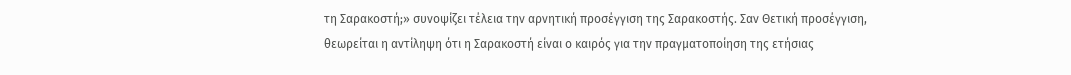τη Σαρακοστή;» συνοψίζει τέλεια την αρνητική προσέγγιση της Σαρακοστής. Σαν Θετική προσέγγιση, θεωρείται η αντίληψη ότι η Σαρακοστή είναι ο καιρός για την πραγματοποίηση της ετήσιας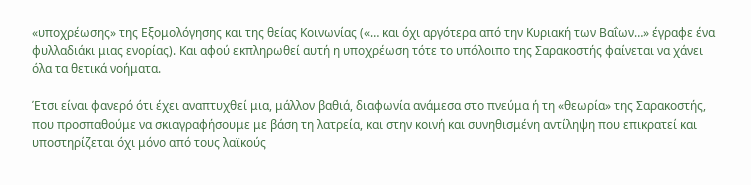«υποχρέωσης» της Εξομολόγησης και της θείας Κοινωνίας («… και όχι αργότερα από την Κυριακή των Βαΐων…» έγραφε ένα φυλλαδιάκι μιας ενορίας). Και αφού εκπληρωθεί αυτή η υποχρέωση τότε το υπόλοιπο της Σαρακοστής φαίνεται να χάνει όλα τα θετικά νοήματα.

Έτσι είναι φανερό ότι έχει αναπτυχθεί μια, μάλλον βαθιά, διαφωνία ανάμεσα στο πνεύμα ή τη «θεωρία» της Σαρακοστής, που προσπαθούμε να σκιαγραφήσουμε με βάση τη λατρεία, και στην κοινή και συνηθισμένη αντίληψη που επικρατεί και υποστηρίζεται όχι μόνο από τους λαϊκούς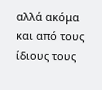αλλά ακόμα και από τους ίδιους τους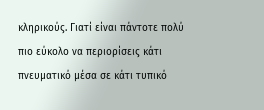κληρικούς. Γιατί είναι πάντοτε πολύ πιο εύκολο να περιορίσεις κάτι πνευματικό μέσα σε κάτι τυπικό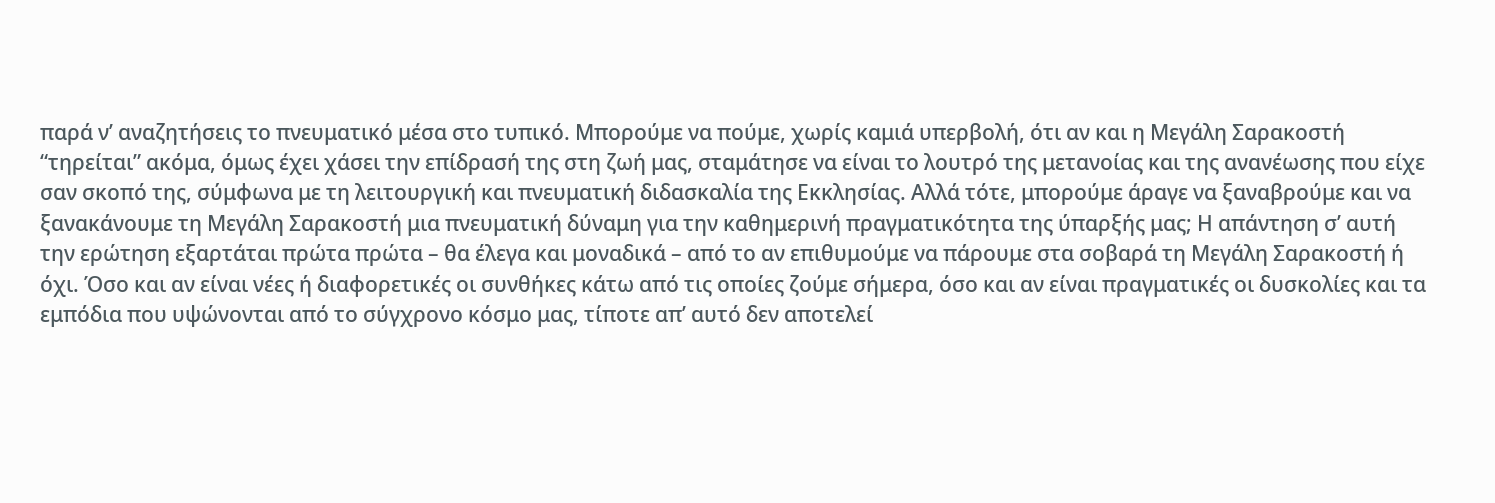παρά ν’ αναζητήσεις το πνευματικό μέσα στο τυπικό. Μπορούμε να πούμε, χωρίς καμιά υπερβολή, ότι αν και η Μεγάλη Σαρακοστή “τηρείται” ακόμα, όμως έχει χάσει την επίδρασή της στη ζωή μας, σταμάτησε να είναι το λουτρό της μετανοίας και της ανανέωσης που είχε σαν σκοπό της, σύμφωνα με τη λειτουργική και πνευματική διδασκαλία της Εκκλησίας. Αλλά τότε, μπορούμε άραγε να ξαναβρούμε και να ξανακάνουμε τη Μεγάλη Σαρακοστή μια πνευματική δύναμη για την καθημερινή πραγματικότητα της ύπαρξής μας; Η απάντηση σ’ αυτή την ερώτηση εξαρτάται πρώτα πρώτα – θα έλεγα και μοναδικά – από το αν επιθυμούμε να πάρουμε στα σοβαρά τη Μεγάλη Σαρακοστή ή όχι. Όσο και αν είναι νέες ή διαφορετικές οι συνθήκες κάτω από τις οποίες ζούμε σήμερα, όσο και αν είναι πραγματικές οι δυσκολίες και τα εμπόδια που υψώνονται από το σύγχρονο κόσμο μας, τίποτε απ’ αυτό δεν αποτελεί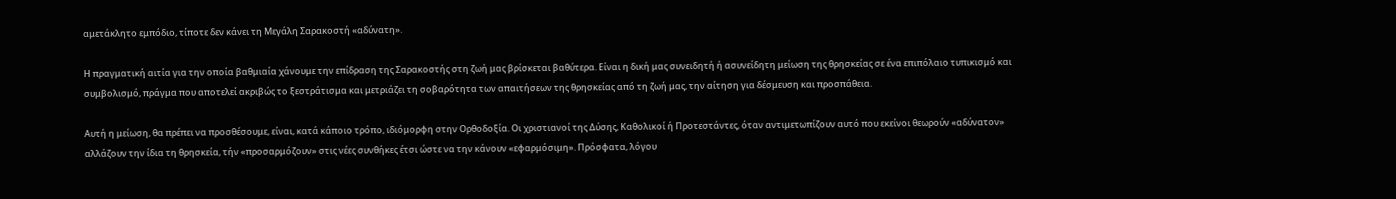αμετάκλητο εμπόδιο, τίποτε δεν κάνει τη Μεγάλη Σαρακοστή «αδύνατη».

Η πραγματική αιτία για την οποία βαθμιαία χάνουμε την επίδραση της Σαρακοστής στη ζωή μας βρίσκεται βαθύτερα. Είναι η δική μας συνειδητή ή ασυνείδητη μείωση της θρησκείας σε ένα επιπόλαιο τυπικισμό και συμβολισμό, πράγμα που αποτελεί ακριβώς το ξεστράτισμα και μετριάζει τη σοβαρότητα των απαιτήσεων της θρησκείας από τη ζωή μας, την αίτηση για δέσμευση και προσπάθεια.

Αυτή η μείωση, θα πρέπει να προσθέσουμε, είναι, κατά κάποιο τρόπο, ιδιόμορφη στην Ορθοδοξία. Οι χριστιανοί της Δύσης, Καθολικοί ή Προτεστάντες, όταν αντιμετωπίζουν αυτό που εκείνοι θεωρούν «αδύνατον» αλλάζουν την ίδια τη θρησκεία, τήν «προσαρμόζουν» στις νέες συνθήκες έτσι ώστε να την κάνουν «εφαρμόσιμη». Πρόσφατα, λόγου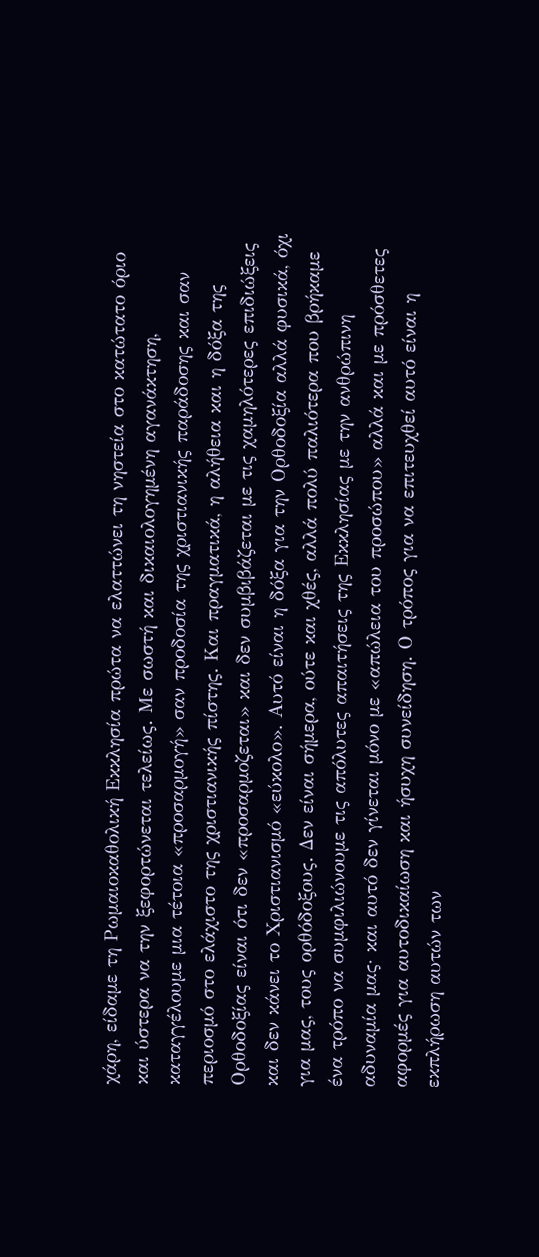χάρη, είδαμε τη Ρωμαιοκαθολική Εκκλησία πρώτα να ελαττώνει τη νηστεία στο κατώτατο όριο και ύστερα να την ξεφορτώνεται τελείως. Με σωστή και δικαιολογημένη αγανάκτηση, καταγγέλουμε μια τέτοια «προσαρμογή» σαν προδοσία της χριστιανικής παράδοσης και σαν περιοσμό στο ελάχιστο της χριστιανικής πίστης. Και πραγματικά, η αλήθεια και η δόξα της Ορθοδοξίας είναι ότι δεν «προσαρμοζεται» και δεν συμβιβάζεται με τις χαμηλότερες επιδιώξεις και δεν κάνει το Χριστιανισμό «εύκολο». Αυτό είναι η δόξα για την Ορθοδοξία αλλά φυσικά, όχι για μας, τους ορθόδοξους. Δεν είναι σήμερα, ούτε και χθές, αλλά πολύ παλιότερα που βρήκαμε ένα τρόπο να συμφιλιώνουμε τις απόλυτες απαιτήσεις της Εκκλησίας με την ανθρώπινη αδυναμία μας· και αυτό δεν γίνεται μόνο με «απώλεια του προσώπου» αλλά και με πρόσθετες αφορμές για αυτοδικαίωση και ήσυχη συνείδηση. Ο τρόπος για να επιτευχθεί αυτό είναι η εκπλήρωση αυτών των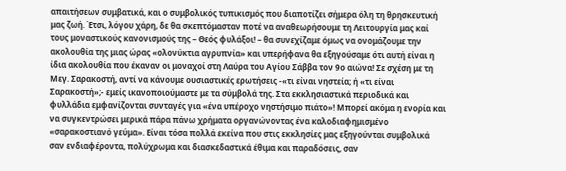απαιτήσεων συμβατικά, και ο συμβολικός τυπικισμός που διαποτίζει σήμερα όλη τη θρησκευτική μας ζωή. Έτσι, λόγου χάρη, δε θα σκεπτόμασταν ποτέ να αναθεωρήσουμε τη Λειτουργία μας καί τους μοναστικούς κανονισμούς της – Θεός φυλάξοι! – θα συνεχίζαμε όμως να ονομάζουμε την ακολουθία της μιας ώρας «ολονύκτια αγρυπνία» και υπερήφανα θα εξηγούσαμε ότι αυτή είναι η ίδια ακολουθία που έκαναν οι μοναχοί στη Λαύρα του Αγίου Σάββα τον 9ο αιώνα! Σε σχέση με τη Μεγ. Σαρακοστή, αντί να κάνουμε ουσιαστικές ερωτήσεις -«τι είναι νηστεία; ή «τι είναι Σαρακοστή»;- εμείς ικανοποιούμαστε με τα σύμβολά της. Στα εκκλησιαστικά περιοδικά και φυλλάδια εμφανίζονται συνταγές για «ένα υπέροχο νηστήσιμο πιάτο»! Μπορεί ακόμα η ενορία και να συγκεντρώσει μερικά πάρα πάνω χρήματα οργανώνοντας ένα καλοδιαφημισμένο «σαρακοστιανό γεύμα». Είναι τόσα πολλά εκείνα που στις εκκλησίες μας εξηγούνται συμβολικά σαν ενδιαφέροντα, πολύχρωμα και διασκεδαστικά έθιμα και παραδόσεις, σαν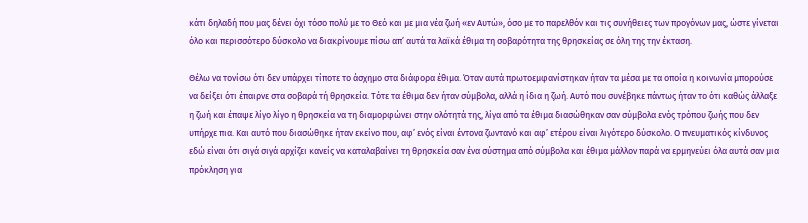κάτι δηλαδή που μας δένει όχι τόσο πολύ με το Θεό και με μια νέα ζωή «εν Αυτώ», όσο με το παρελθόν και τις συνήθειες των προγόνων μας, ώστε γίνεται όλο και περισσότερο δύσκολο να διακρίνουμε πίσω απ’ αυτά τα λαϊκά έθιμα τη σοβαρότητα της θρησκείας σε όλη της την έκταση.

Θέλω να τονίσω ότι δεν υπάρχει τίποτε το άσχημο στα διάφορα έθιμα. Όταν αυτά πρωτοεμφανίστηκαν ήταν τα μέσα με τα οποία η κοινωνία μπορούσε να δείξει ότι έπαιρνε στα σοβαρά τή θρησκεία. Τότε τα έθιμα δεν ήταν σύμβολα, αλλά η ίδια η ζωή. Αυτό που συνέβηκε πάντως ήταν το ότι καθώς άλλαξε η ζωή και έπαψε λίγο λίγο η θρησκεία να τη διαμορφώνει στην ολότητά της, λίγα από τα έθιμα διασώθηκαν σαν σύμβολα ενός τρόπου ζωής που δεν υπήρχε πια. Και αυτό που διασώθηκε ήταν εκείνο που, αφ’ ενός είναι έντονα ζωντανό και αφ’ ετέρου είναι λιγότερο δύσκολο. Ο πνευματικός κίνδυνος εδώ είναι ότι σιγά σιγά αρχίζει κανείς να καταλαβαίνει τη θρησκεία σαν ένα σύστημα από σύμβολα και έθιμα μάλλον παρά να ερμηνεύει όλα αυτά σαν μια πρόκληση για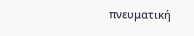πνευματική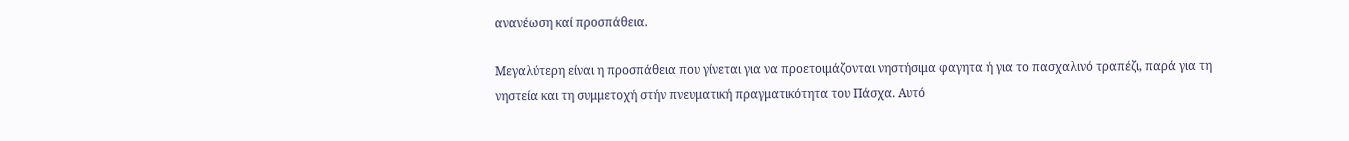ανανέωση καί προσπάθεια.

Μεγαλύτερη είναι η προσπάθεια που γίνεται για να προετοιμάζονται νηστήσιμα φαγητα ή για το πασχαλινό τραπέζι, παρά για τη νηστεία και τη συμμετοχή στήν πνευματική πραγματικότητα του Πάσχα. Αυτό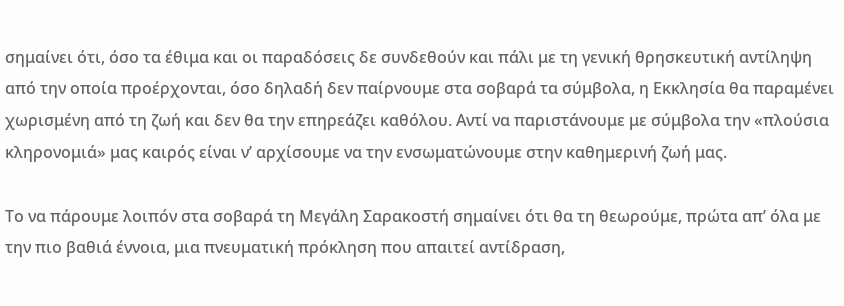σημαίνει ότι, όσο τα έθιμα και οι παραδόσεις δε συνδεθούν και πάλι με τη γενική θρησκευτική αντίληψη από την οποία προέρχονται, όσο δηλαδή δεν παίρνουμε στα σοβαρά τα σύμβολα, η Εκκλησία θα παραμένει χωρισμένη από τη ζωή και δεν θα την επηρεάζει καθόλου. Αντί να παριστάνουμε με σύμβολα την «πλούσια κληρονομιά» μας καιρός είναι ν’ αρχίσουμε να την ενσωματώνουμε στην καθημερινή ζωή μας.

Το να πάρουμε λοιπόν στα σοβαρά τη Μεγάλη Σαρακοστή σημαίνει ότι θα τη θεωρούμε, πρώτα απ’ όλα με την πιο βαθιά έννοια, μια πνευματική πρόκληση που απαιτεί αντίδραση,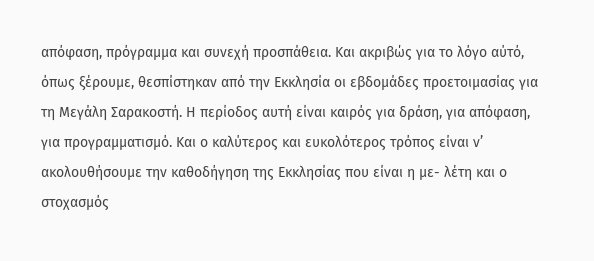απόφαση, πρόγραμμα και συνεχή προσπάθεια. Kαι ακριβώς για το λόγο αύτό, όπως ξέρουμε, θεσπίστηκαν από την Εκκλησία οι εβδομάδες προετοιμασίας για τη Μεγάλη Σαρακοστή. Η περίοδος αυτή είναι καιρός για δράση, για απόφαση, για προγραμματισμό. Και ο καλύτερος και ευκολότερος τρόπος είναι ν’ ακολουθήσουμε την καθοδήγηση της Εκκλησίας που είναι η με- λέτη και ο στοχασμός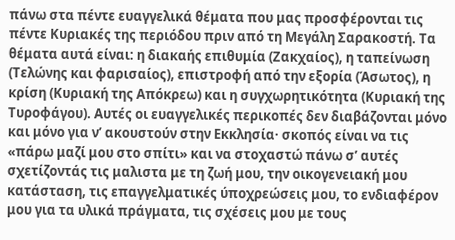πάνω στα πέντε ευαγγελικά θέματα που μας προσφέρονται τις πέντε Κυριακές της περιόδου πριν από τη Μεγάλη Σαρακοστή. Τα θέματα αυτά είναι: η διακαής επιθυμία (Ζακχαίος), η ταπείνωση (Τελώνης και φαρισαίος), επιστροφή από την εξορία (Άσωτος), η κρίση (Κυριακή της Απόκρεω) και η συγχωρητικότητα (Κυριακή της Τυροφάγου). Αυτές οι ευαγγελικές περικοπές δεν διαβάζονται μόνο και μόνο για ν’ ακουστούν στην Εκκλησία· σκοπός είναι να τις «πάρω μαζί μου στο σπίτι» και να στοχαστώ πάνω σ’ αυτές σχετίζοντάς τις μαλιστα με τη ζωή μου, την οικογενειακή μου κατάσταση, τις επαγγελματικές ύποχρεώσεις μου, το ενδιαφέρον μου για τα υλικά πράγματα, τις σχέσεις μου με τους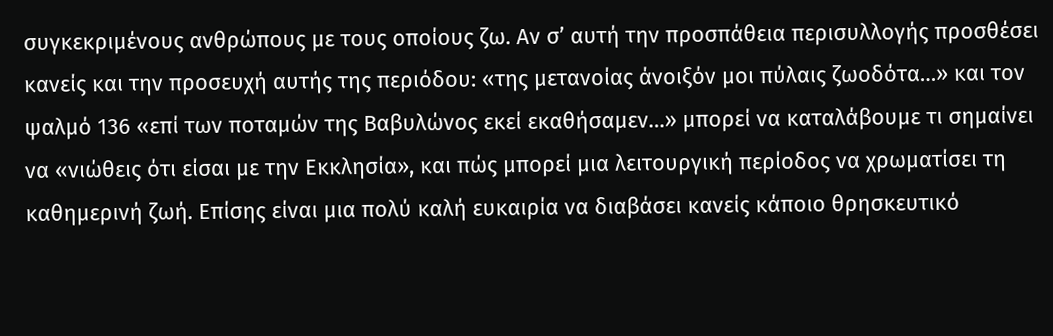συγκεκριμένους ανθρώπους με τους οποίους ζω. Αν σ’ αυτή την προσπάθεια περισυλλογής προσθέσει κανείς και την προσευχή αυτής της περιόδου: «της μετανοίας άνοιξόν μοι πύλαις ζωοδότα…» και τον ψαλμό 136 «επί των ποταμών της Βαβυλώνος εκεί εκαθήσαμεν…» μπορεί να καταλάβουμε τι σημαίνει να «νιώθεις ότι είσαι με την Εκκλησία», και πώς μπορεί μια λειτουργική περίοδος να χρωματίσει τη καθημερινή ζωή. Επίσης είναι μια πολύ καλή ευκαιρία να διαβάσει κανείς κάποιο θρησκευτικό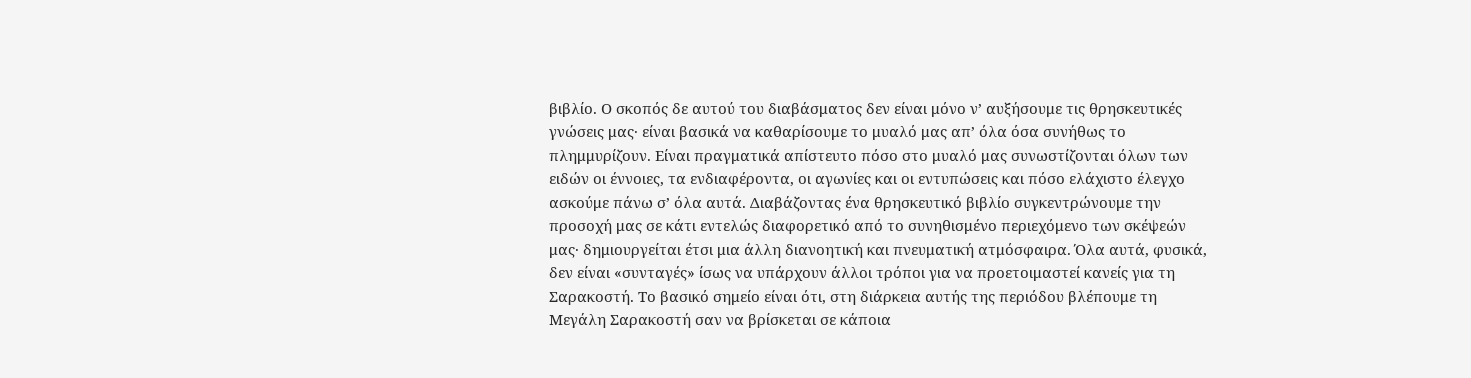βιβλίο. Ο σκοπός δε αυτού του διαβάσματος δεν είναι μόνο ν’ αυξήσουμε τις θρησκευτικές γνώσεις μας· είναι βασικά να καθαρίσουμε το μυαλό μας απ’ όλα όσα συνήθως το πλημμυρίζουν. Είναι πραγματικά απίστευτο πόσο στο μυαλό μας συνωστίζονται όλων των ειδών οι έννοιες, τα ενδιαφέροντα, οι αγωνίες και οι εντυπώσεις και πόσο ελάχιστο έλεγχο ασκούμε πάνω σ’ όλα αυτά. Διαβάζοντας ένα θρησκευτικό βιβλίο συγκεντρώνουμε την προσοχή μας σε κάτι εντελώς διαφορετικό από το συνηθισμένο περιεχόμενο των σκέψεών μας· δημιουργείται έτσι μια άλλη διανοητική και πνευματική ατμόσφαιρα. Όλα αυτά, φυσικά, δεν είναι «συνταγές» ίσως να υπάρχουν άλλοι τρόποι για να προετοιμαστεί κανείς για τη Σαρακοστή. Το βασικό σημείο είναι ότι, στη διάρκεια αυτής της περιόδου βλέπουμε τη Μεγάλη Σαρακοστή σαν να βρίσκεται σε κάποια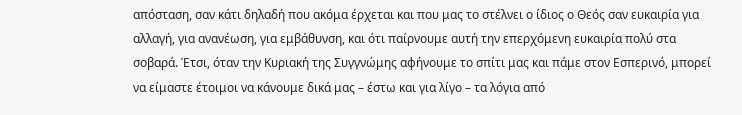απόσταση, σαν κάτι δηλαδή που ακόμα έρχεται και που μας το στέλνει ο ίδιος ο Θεός σαν ευκαιρία για αλλαγή, για ανανέωση, για εμβάθυνση, και ότι παίρνουμε αυτή την επερχόμενη ευκαιρία πολύ στα σοβαρά. Έτσι, όταν την Κυριακή της Συγγνώμης αφήνουμε το σπίτι μας και πάμε στον Εσπερινό, μπορεί να είμαστε έτοιμοι να κάνουμε δικά μας – έστω και για λίγο – τα λόγια από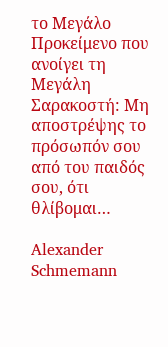το Μεγάλο Προκείμενο που ανοίγει τη Μεγάλη Σαρακοστή: Mη αποστρέψης το πρόσωπόν σου από του παιδός σου, ότι θλίβομαι…

Alexander Schmemann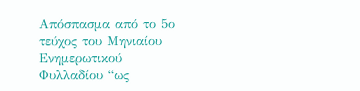Απόσπασμα από το 5ο τεύχος του Μηνιαίου Ενημερωτικού Φυλλαδίου “ως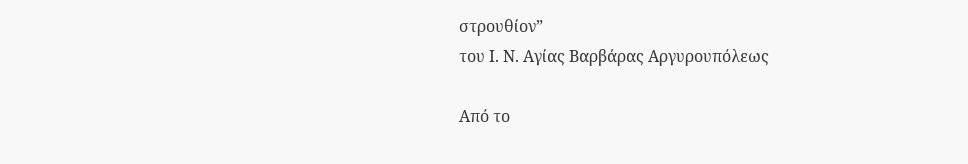στρουθίον”
του Ι. Ν. Αγίας Βαρβάρας Αργυρουπόλεως

Από το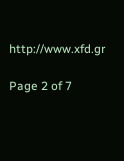http://www.xfd.gr

Page 2 of 7